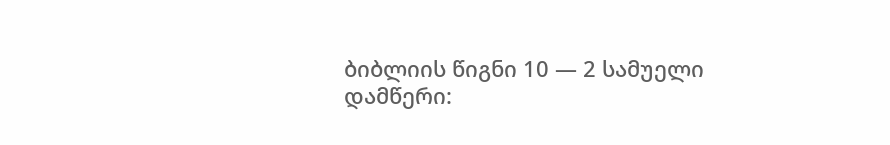ბიბლიის წიგნი 10 — 2 სამუელი
დამწერი: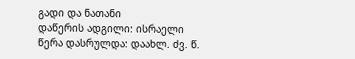გადი და ნათანი
დაწერის ადგილი: ისრაელი
წერა დასრულდა: დაახლ. ძვ. წ.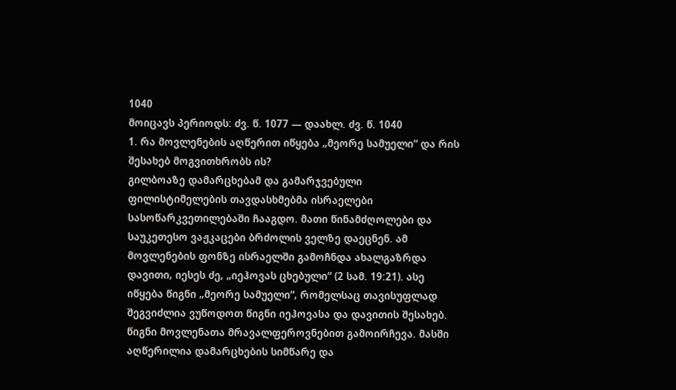1040
მოიცავს პერიოდს: ძვ. წ. 1077 — დაახლ. ძვ. წ. 1040
1. რა მოვლენების აღწერით იწყება „მეორე სამუელი“ და რის შესახებ მოგვითხრობს ის?
გილბოაზე დამარცხებამ და გამარჯვებული ფილისტიმელების თავდასხმებმა ისრაელები სასოწარკვეთილებაში ჩააგდო. მათი წინამძღოლები და საუკეთესო ვაჟკაცები ბრძოლის ველზე დაეცნენ. ამ მოვლენების ფონზე ისრაელში გამოჩნდა ახალგაზრდა დავითი, იესეს ძე, „იეჰოვას ცხებული“ (2 სამ. 19:21). ასე იწყება წიგნი „მეორე სამუელი“, რომელსაც თავისუფლად შეგვიძლია ვუწოდოთ წიგნი იეჰოვასა და დავითის შესახებ. წიგნი მოვლენათა მრავალფეროვნებით გამოირჩევა. მასში აღწერილია დამარცხების სიმწარე და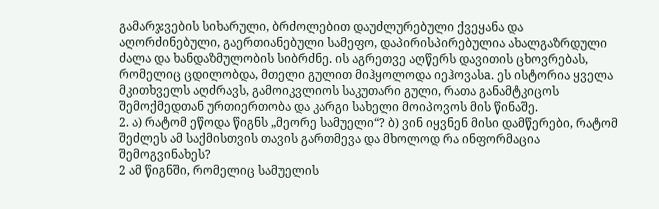გამარჯვების სიხარული, ბრძოლებით დაუძლურებული ქვეყანა და აღორძინებული, გაერთიანებული სამეფო, დაპირისპირებულია ახალგაზრდული ძალა და ხანდაზმულობის სიბრძნე. ის აგრეთვე აღწერს დავითის ცხოვრებას, რომელიც ცდილობდა, მთელი გულით მიჰყოლოდა იეჰოვასa. ეს ისტორია ყველა მკითხველს აღძრავს, გამოიკვლიოს საკუთარი გული, რათა განამტკიცოს შემოქმედთან ურთიერთობა და კარგი სახელი მოიპოვოს მის წინაშე.
2. ა) რატომ ეწოდა წიგნს „მეორე სამუელი“? ბ) ვინ იყვნენ მისი დამწერები, რატომ შეძლეს ამ საქმისთვის თავის გართმევა და მხოლოდ რა ინფორმაცია შემოგვინახეს?
2 ამ წიგნში, რომელიც სამუელის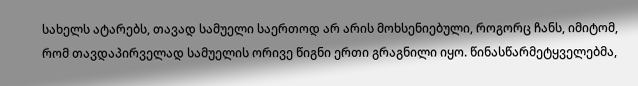სახელს ატარებს, თავად სამუელი საერთოდ არ არის მოხსენიებული, როგორც ჩანს, იმიტომ, რომ თავდაპირველად სამუელის ორივე წიგნი ერთი გრაგნილი იყო. წინასწარმეტყველებმა,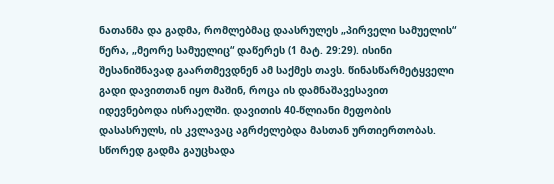ნათანმა და გადმა, რომლებმაც დაასრულეს „პირველი სამუელის“ წერა, „მეორე სამუელიც“ დაწერეს (1 მატ. 29:29). ისინი შესანიშნავად გაართმევდნენ ამ საქმეს თავს. წინასწარმეტყველი გადი დავითთან იყო მაშინ, როცა ის დამნაშავესავით იდევნებოდა ისრაელში. დავითის 40-წლიანი მეფობის დასასრულს, ის კვლავაც აგრძელებდა მასთან ურთიერთობას. სწორედ გადმა გაუცხადა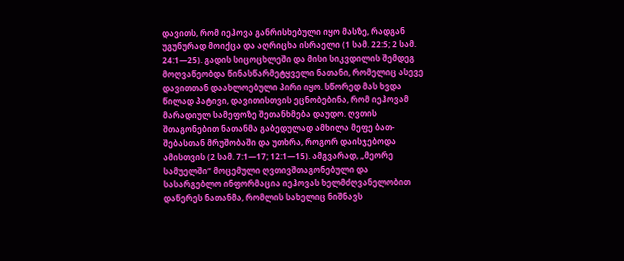დავითს, რომ იეჰოვა განრისხებული იყო მასზე, რადგან უგუნურად მოიქცა და აღრიცხა ისრაელი (1 სამ. 22:5; 2 სამ. 24:1—25). გადის სიცოცხლეში და მისი სიკვდილის შემდეგ მოღვაწეობდა წინასწარმეტყველი ნათანი, რომელიც ასევე დავითთან დაახლოებული პირი იყო. სწორედ მას ხვდა წილად პატივი, დავითისთვის ეცნობებინა, რომ იეჰოვამ მარადიულ სამეფოზე შეთანხმება დაუდო. ღვთის შთაგონებით ნათანმა გაბედულად ამხილა მეფე ბათ-შებასთან მრუშობაში და უთხრა, როგორ დაისჯებოდა ამისთვის (2 სამ. 7:1—17; 12:1—15). ამგვარად, „მეორე სამუელში“ მოცემული ღვთივშთაგონებული და სასარგებლო ინფორმაცია იეჰოვას ხელმძღვანელობით დაწერეს ნათანმა, რომლის სახელიც ნიშნავს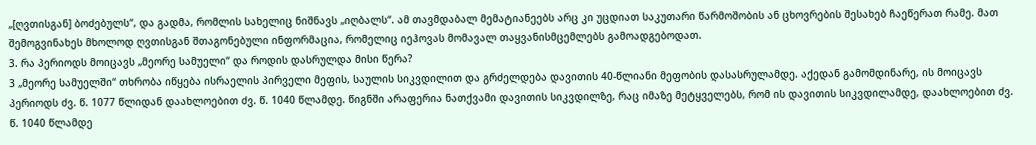„[ღვთისგან] ბოძებულს“, და გადმა, რომლის სახელიც ნიშნავს „იღბალს“. ამ თავმდაბალ მემატიანეებს არც კი უცდიათ საკუთარი წარმოშობის ან ცხოვრების შესახებ ჩაეწერათ რამე. მათ შემოგვინახეს მხოლოდ ღვთისგან შთაგონებული ინფორმაცია, რომელიც იეჰოვას მომავალ თაყვანისმცემლებს გამოადგებოდათ.
3. რა პერიოდს მოიცავს „მეორე სამუელი“ და როდის დასრულდა მისი წერა?
3 „მეორე სამუელში“ თხრობა იწყება ისრაელის პირველი მეფის, საულის სიკვდილით და გრძელდება დავითის 40-წლიანი მეფობის დასასრულამდე. აქედან გამომდინარე, ის მოიცავს პერიოდს ძვ. წ. 1077 წლიდან დაახლოებით ძვ. წ. 1040 წლამდე. წიგნში არაფერია ნათქვამი დავითის სიკვდილზე, რაც იმაზე მეტყველებს, რომ ის დავითის სიკვდილამდე, დაახლოებით ძვ. წ. 1040 წლამდე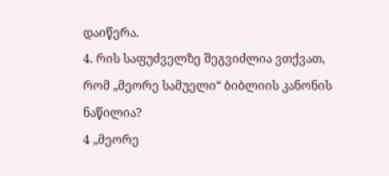დაიწერა.
4. რის საფუძველზე შეგვიძლია ვთქვათ, რომ „მეორე სამუელი“ ბიბლიის კანონის ნაწილია?
4 „მეორე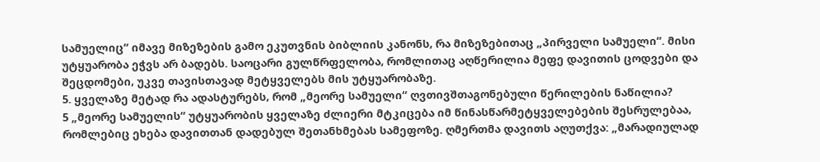სამუელიც“ იმავე მიზეზების გამო ეკუთვნის ბიბლიის კანონს, რა მიზეზებითაც „პირველი სამუელი“. მისი უტყუარობა ეჭვს არ ბადებს. საოცარი გულწრფელობა, რომლითაც აღწერილია მეფე დავითის ცოდვები და შეცდომები, უკვე თავისთავად მეტყველებს მის უტყუარობაზე.
5. ყველაზე მეტად რა ადასტურებს, რომ „მეორე სამუელი“ ღვთივშთაგონებული წერილების ნაწილია?
5 „მეორე სამუელის“ უტყუარობის ყველაზე ძლიერი მტკიცება იმ წინასწარმეტყველებების შესრულებაა, რომლებიც ეხება დავითთან დადებულ შეთანხმებას სამეფოზე. ღმერთმა დავითს აღუთქვა: „მარადიულად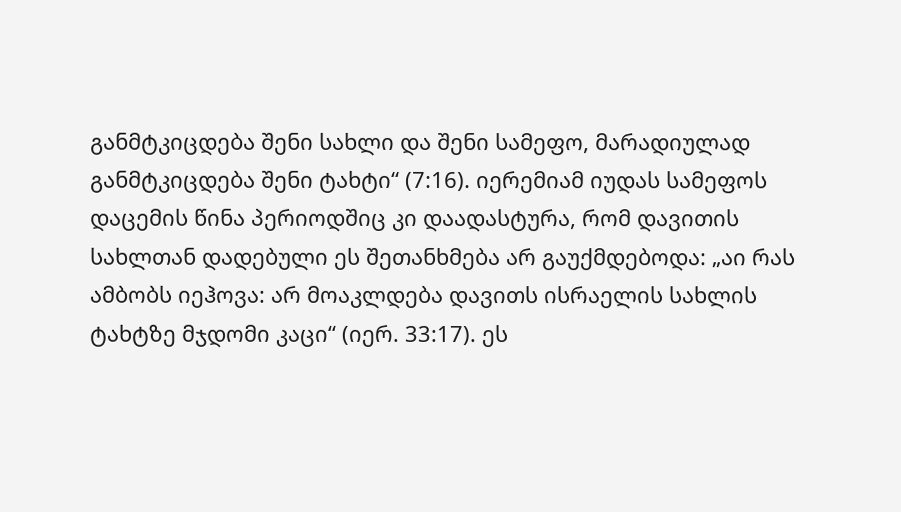განმტკიცდება შენი სახლი და შენი სამეფო, მარადიულად განმტკიცდება შენი ტახტი“ (7:16). იერემიამ იუდას სამეფოს დაცემის წინა პერიოდშიც კი დაადასტურა, რომ დავითის სახლთან დადებული ეს შეთანხმება არ გაუქმდებოდა: „აი რას ამბობს იეჰოვა: არ მოაკლდება დავითს ისრაელის სახლის ტახტზე მჯდომი კაცი“ (იერ. 33:17). ეს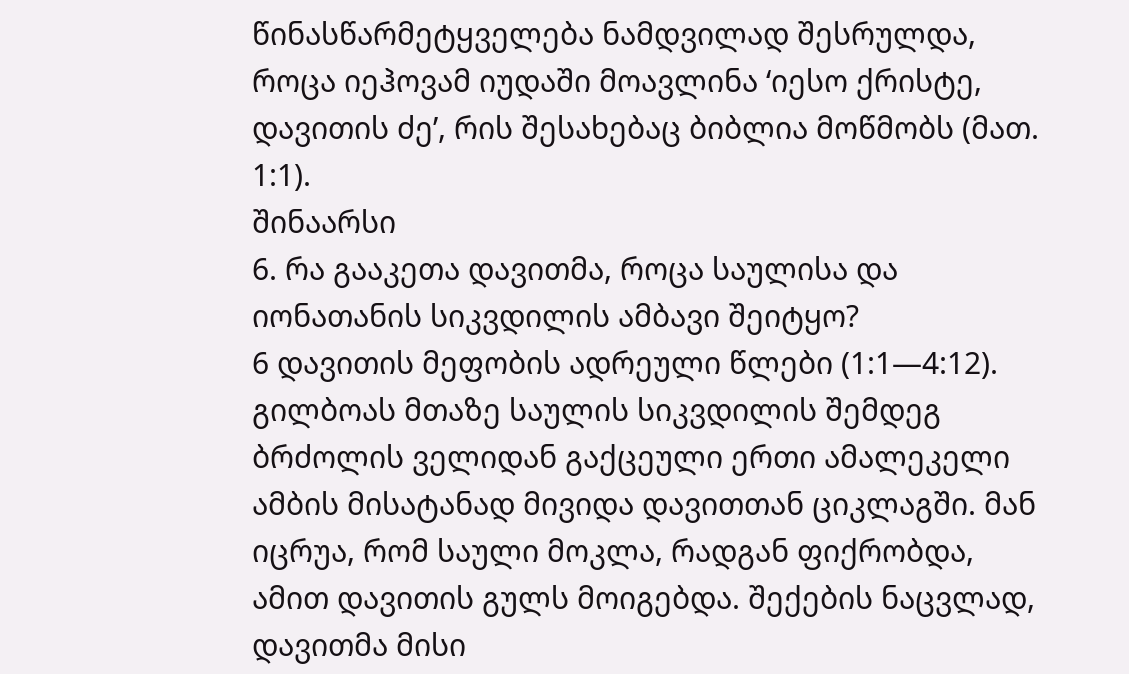წინასწარმეტყველება ნამდვილად შესრულდა, როცა იეჰოვამ იუდაში მოავლინა ‘იესო ქრისტე, დავითის ძე’, რის შესახებაც ბიბლია მოწმობს (მათ. 1:1).
შინაარსი
6. რა გააკეთა დავითმა, როცა საულისა და იონათანის სიკვდილის ამბავი შეიტყო?
6 დავითის მეფობის ადრეული წლები (1:1—4:12). გილბოას მთაზე საულის სიკვდილის შემდეგ ბრძოლის ველიდან გაქცეული ერთი ამალეკელი ამბის მისატანად მივიდა დავითთან ციკლაგში. მან იცრუა, რომ საული მოკლა, რადგან ფიქრობდა, ამით დავითის გულს მოიგებდა. შექების ნაცვლად, დავითმა მისი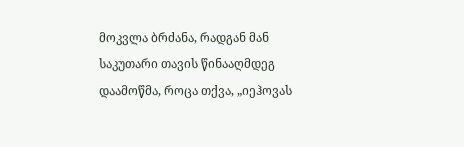მოკვლა ბრძანა, რადგან მან საკუთარი თავის წინააღმდეგ დაამოწმა, როცა თქვა, „იეჰოვას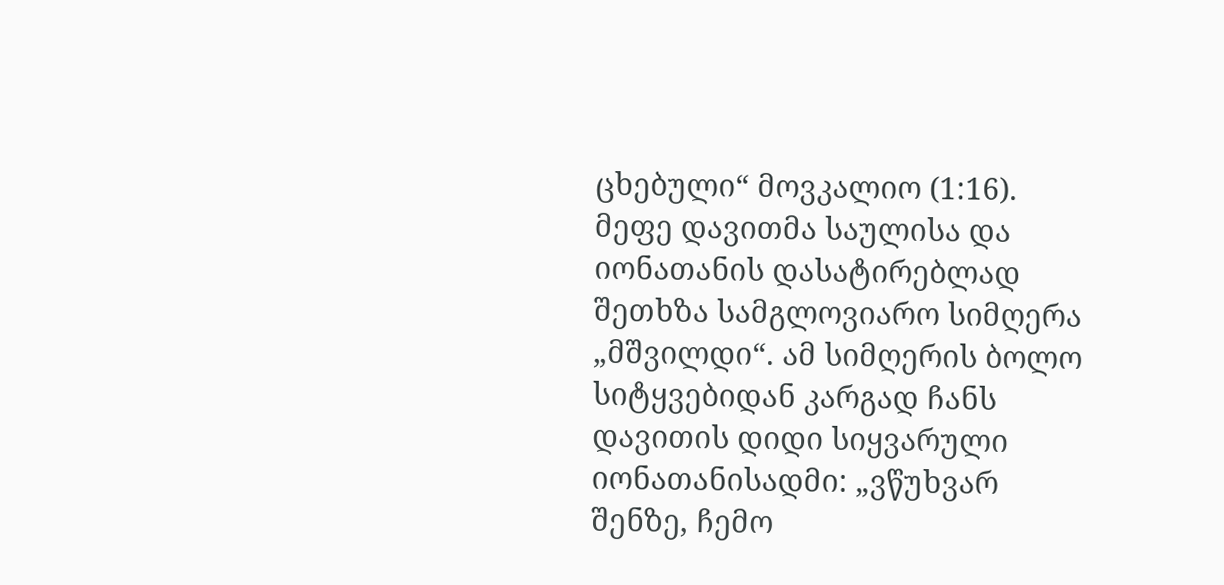ცხებული“ მოვკალიო (1:16). მეფე დავითმა საულისა და იონათანის დასატირებლად შეთხზა სამგლოვიარო სიმღერა „მშვილდი“. ამ სიმღერის ბოლო სიტყვებიდან კარგად ჩანს დავითის დიდი სიყვარული იონათანისადმი: „ვწუხვარ შენზე, ჩემო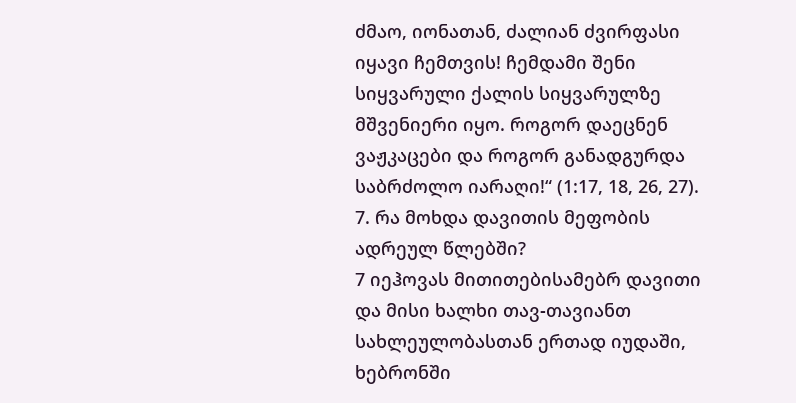ძმაო, იონათან, ძალიან ძვირფასი იყავი ჩემთვის! ჩემდამი შენი სიყვარული ქალის სიყვარულზე მშვენიერი იყო. როგორ დაეცნენ ვაჟკაცები და როგორ განადგურდა საბრძოლო იარაღი!“ (1:17, 18, 26, 27).
7. რა მოხდა დავითის მეფობის ადრეულ წლებში?
7 იეჰოვას მითითებისამებრ დავითი და მისი ხალხი თავ-თავიანთ სახლეულობასთან ერთად იუდაში, ხებრონში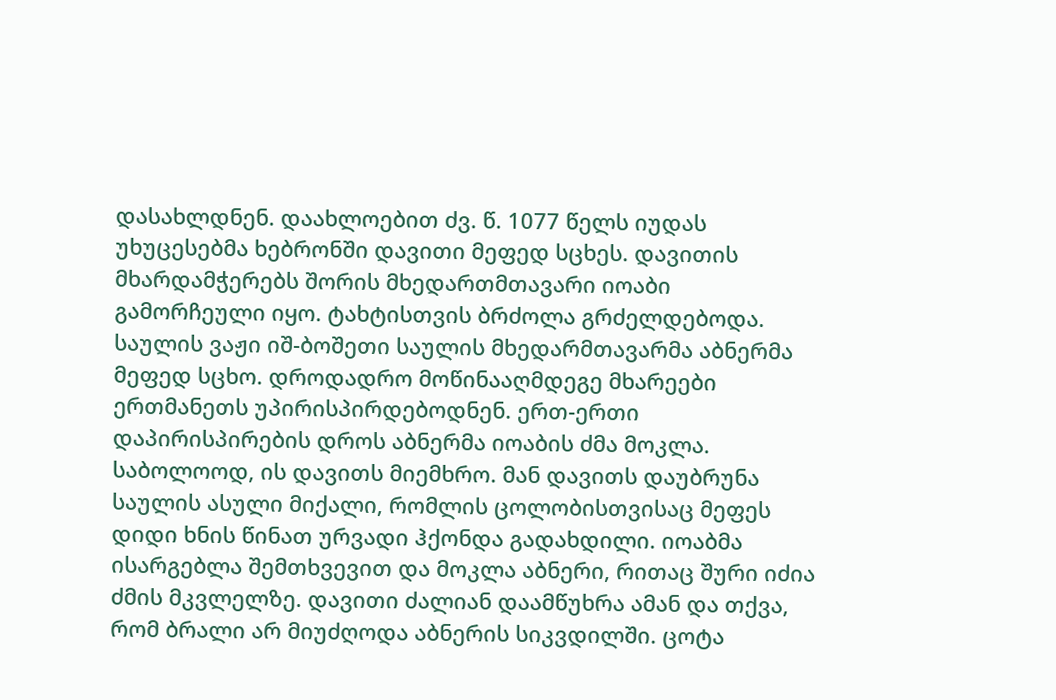დასახლდნენ. დაახლოებით ძვ. წ. 1077 წელს იუდას უხუცესებმა ხებრონში დავითი მეფედ სცხეს. დავითის მხარდამჭერებს შორის მხედართმთავარი იოაბი გამორჩეული იყო. ტახტისთვის ბრძოლა გრძელდებოდა. საულის ვაჟი იშ-ბოშეთი საულის მხედარმთავარმა აბნერმა მეფედ სცხო. დროდადრო მოწინააღმდეგე მხარეები ერთმანეთს უპირისპირდებოდნენ. ერთ-ერთი დაპირისპირების დროს აბნერმა იოაბის ძმა მოკლა. საბოლოოდ, ის დავითს მიემხრო. მან დავითს დაუბრუნა საულის ასული მიქალი, რომლის ცოლობისთვისაც მეფეს დიდი ხნის წინათ ურვადი ჰქონდა გადახდილი. იოაბმა ისარგებლა შემთხვევით და მოკლა აბნერი, რითაც შური იძია ძმის მკვლელზე. დავითი ძალიან დაამწუხრა ამან და თქვა, რომ ბრალი არ მიუძღოდა აბნერის სიკვდილში. ცოტა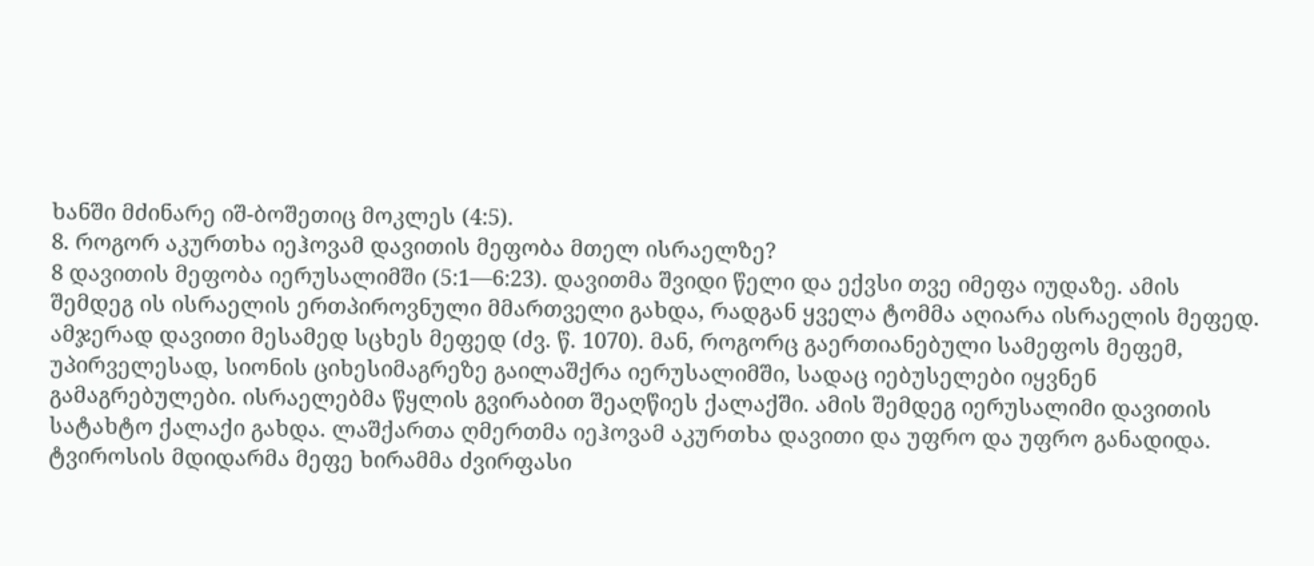ხანში მძინარე იშ-ბოშეთიც მოკლეს (4:5).
8. როგორ აკურთხა იეჰოვამ დავითის მეფობა მთელ ისრაელზე?
8 დავითის მეფობა იერუსალიმში (5:1—6:23). დავითმა შვიდი წელი და ექვსი თვე იმეფა იუდაზე. ამის შემდეგ ის ისრაელის ერთპიროვნული მმართველი გახდა, რადგან ყველა ტომმა აღიარა ისრაელის მეფედ. ამჯერად დავითი მესამედ სცხეს მეფედ (ძვ. წ. 1070). მან, როგორც გაერთიანებული სამეფოს მეფემ, უპირველესად, სიონის ციხესიმაგრეზე გაილაშქრა იერუსალიმში, სადაც იებუსელები იყვნენ გამაგრებულები. ისრაელებმა წყლის გვირაბით შეაღწიეს ქალაქში. ამის შემდეგ იერუსალიმი დავითის სატახტო ქალაქი გახდა. ლაშქართა ღმერთმა იეჰოვამ აკურთხა დავითი და უფრო და უფრო განადიდა. ტვიროსის მდიდარმა მეფე ხირამმა ძვირფასი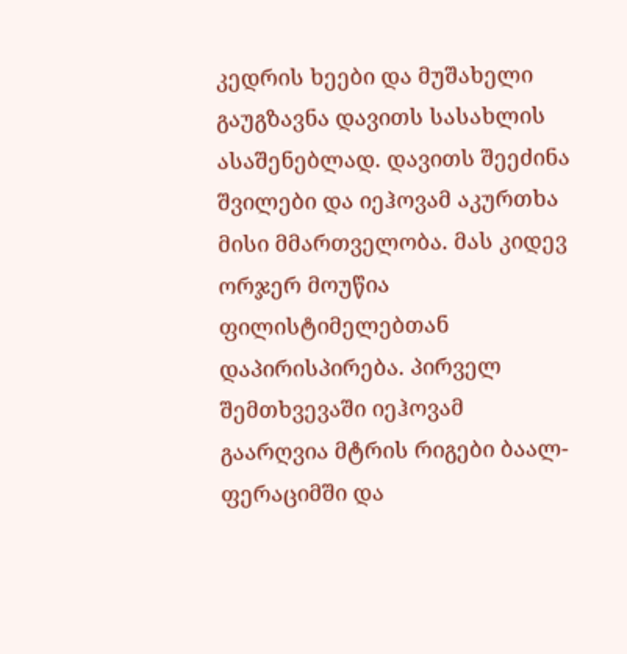კედრის ხეები და მუშახელი გაუგზავნა დავითს სასახლის ასაშენებლად. დავითს შეეძინა შვილები და იეჰოვამ აკურთხა მისი მმართველობა. მას კიდევ ორჯერ მოუწია ფილისტიმელებთან დაპირისპირება. პირველ შემთხვევაში იეჰოვამ გაარღვია მტრის რიგები ბაალ-ფერაციმში და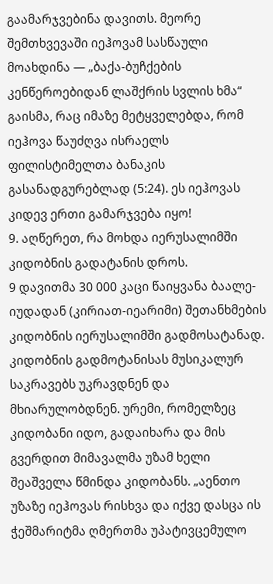გაამარჯვებინა დავითს. მეორე შემთხვევაში იეჰოვამ სასწაული მოახდინა — „ბაქა-ბუჩქების კენწეროებიდან ლაშქრის სვლის ხმა“ გაისმა, რაც იმაზე მეტყველებდა, რომ იეჰოვა წაუძღვა ისრაელს ფილისტიმელთა ბანაკის გასანადგურებლად (5:24). ეს იეჰოვას კიდევ ერთი გამარჯვება იყო!
9. აღწერეთ, რა მოხდა იერუსალიმში კიდობნის გადატანის დროს.
9 დავითმა 30 000 კაცი წაიყვანა ბაალე-იუდადან (კირიათ-იეარიმი) შეთანხმების კიდობნის იერუსალიმში გადმოსატანად. კიდობნის გადმოტანისას მუსიკალურ საკრავებს უკრავდნენ და მხიარულობდნენ. ურემი, რომელზეც კიდობანი იდო, გადაიხარა და მის გვერდით მიმავალმა უზამ ხელი შეაშველა წმინდა კიდობანს. „აენთო უზაზე იეჰოვას რისხვა და იქვე დასცა ის ჭეშმარიტმა ღმერთმა უპატივცემულო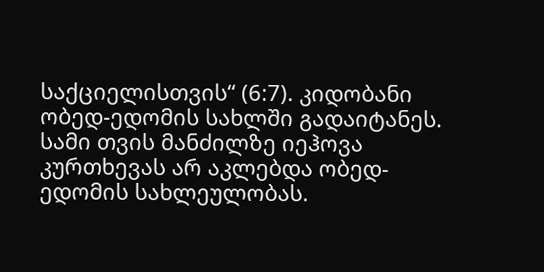საქციელისთვის“ (6:7). კიდობანი ობედ-ედომის სახლში გადაიტანეს. სამი თვის მანძილზე იეჰოვა კურთხევას არ აკლებდა ობედ-ედომის სახლეულობას.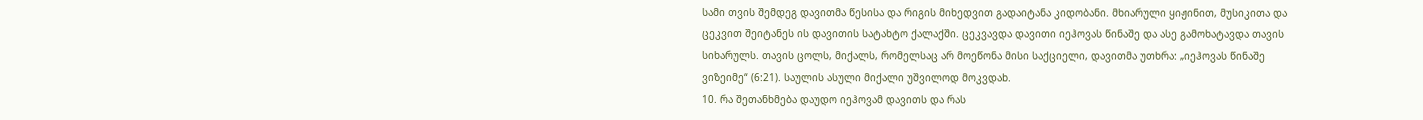სამი თვის შემდეგ დავითმა წესისა და რიგის მიხედვით გადაიტანა კიდობანი. მხიარული ყიჟინით, მუსიკითა და ცეკვით შეიტანეს ის დავითის სატახტო ქალაქში. ცეკვავდა დავითი იეჰოვას წინაშე და ასე გამოხატავდა თავის სიხარულს. თავის ცოლს, მიქალს, რომელსაც არ მოეწონა მისი საქციელი, დავითმა უთხრა: „იეჰოვას წინაშე ვიზეიმე“ (6:21). საულის ასული მიქალი უშვილოდ მოკვდაb.
10. რა შეთანხმება დაუდო იეჰოვამ დავითს და რას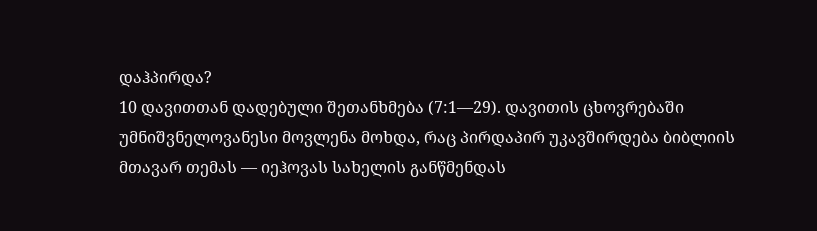დაჰპირდა?
10 დავითთან დადებული შეთანხმება (7:1—29). დავითის ცხოვრებაში უმნიშვნელოვანესი მოვლენა მოხდა, რაც პირდაპირ უკავშირდება ბიბლიის მთავარ თემას — იეჰოვას სახელის განწმენდას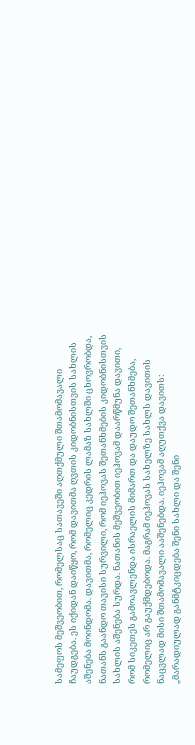სამეფოს მეშვეობით, რომელსაც სათავეში აღთქმული შთამომავალი ჩაუდგება. ეს იქიდან დაიწყო, რომ დავითმა ღვთის კიდობნისთვის სახლის აშენება მოინდომა. დავითმა, რომელიც კედრის ლამაზ სახლში ცხოვრობდა, ნათანს გაანდო თავისი სურვილი, რომ იეჰოვას შეთანხმების კიდობნისთვის სახლის აშენება სურდა. ნათანის მეშვეობით იეჰოვამ დაარწმუნა დავითი, რომ სიკეთეს გამოავლენდა ისრაელის მიმართ და დაუდო შეთანხმება, რომელიც არ გაუქმდებოდა. მაგრამ იეჰოვას სახელზე სახლს დავითის ნაცვლად მისი შთამომავალი ააშენებდა. იეჰოვამ აღუთქვა დავითს: „მარადიულად განმტკიცდება შენი სახლი და შენი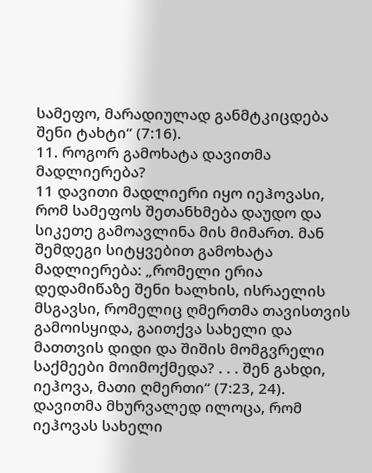სამეფო, მარადიულად განმტკიცდება შენი ტახტი“ (7:16).
11. როგორ გამოხატა დავითმა მადლიერება?
11 დავითი მადლიერი იყო იეჰოვასი, რომ სამეფოს შეთანხმება დაუდო და სიკეთე გამოავლინა მის მიმართ. მან შემდეგი სიტყვებით გამოხატა მადლიერება: „რომელი ერია დედამიწაზე შენი ხალხის, ისრაელის მსგავსი, რომელიც ღმერთმა თავისთვის გამოისყიდა, გაითქვა სახელი და მათთვის დიდი და შიშის მომგვრელი საქმეები მოიმოქმედა? . . . შენ გახდი, იეჰოვა, მათი ღმერთი“ (7:23, 24). დავითმა მხურვალედ ილოცა, რომ იეჰოვას სახელი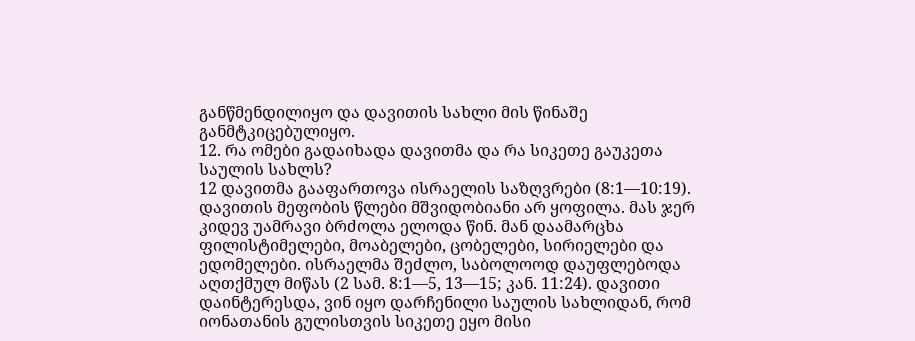განწმენდილიყო და დავითის სახლი მის წინაშე განმტკიცებულიყო.
12. რა ომები გადაიხადა დავითმა და რა სიკეთე გაუკეთა საულის სახლს?
12 დავითმა გააფართოვა ისრაელის საზღვრები (8:1—10:19). დავითის მეფობის წლები მშვიდობიანი არ ყოფილა. მას ჯერ კიდევ უამრავი ბრძოლა ელოდა წინ. მან დაამარცხა ფილისტიმელები, მოაბელები, ცობელები, სირიელები და ედომელები. ისრაელმა შეძლო, საბოლოოდ დაუფლებოდა აღთქმულ მიწას (2 სამ. 8:1—5, 13—15; კან. 11:24). დავითი დაინტერესდა, ვინ იყო დარჩენილი საულის სახლიდან, რომ იონათანის გულისთვის სიკეთე ეყო მისი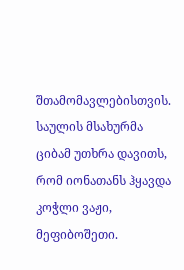შთამომავლებისთვის. საულის მსახურმა ციბამ უთხრა დავითს, რომ იონათანს ჰყავდა კოჭლი ვაჟი, მეფიბოშეთი.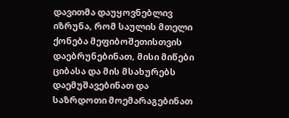დავითმა დაუყოვნებლივ იზრუნა, რომ საულის მთელი ქონება მეფიბოშეთისთვის დაებრუნებინათ, მისი მიწები ციბასა და მის მსახურებს დაემუშავებინათ და საზრდოთი მოემარაგებინათ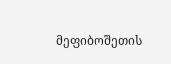მეფიბოშეთის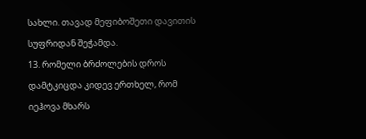სახლი. თავად მეფიბოშეთი დავითის სუფრიდან შეჭამდა.
13. რომელი ბრძოლების დროს დამტკიცდა კიდევ ერთხელ, რომ იეჰოვა მხარს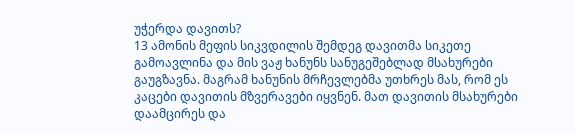უჭერდა დავითს?
13 ამონის მეფის სიკვდილის შემდეგ დავითმა სიკეთე გამოავლინა და მის ვაჟ ხანუნს სანუგეშებლად მსახურები გაუგზავნა. მაგრამ ხანუნის მრჩევლებმა უთხრეს მას, რომ ეს კაცები დავითის მზვერავები იყვნენ. მათ დავითის მსახურები დაამცირეს და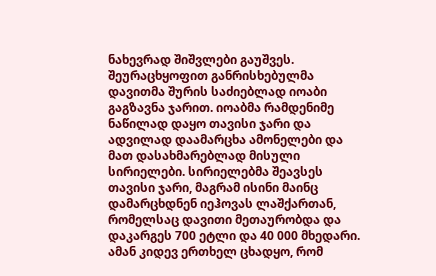ნახევრად შიშვლები გაუშვეს. შეურაცხყოფით განრისხებულმა დავითმა შურის საძიებლად იოაბი გაგზავნა ჯარით. იოაბმა რამდენიმე ნაწილად დაყო თავისი ჯარი და ადვილად დაამარცხა ამონელები და მათ დასახმარებლად მისული სირიელები. სირიელებმა შეავსეს თავისი ჯარი, მაგრამ ისინი მაინც დამარცხდნენ იეჰოვას ლაშქართან, რომელსაც დავითი მეთაურობდა და დაკარგეს 700 ეტლი და 40 000 მხედარი. ამან კიდევ ერთხელ ცხადყო, რომ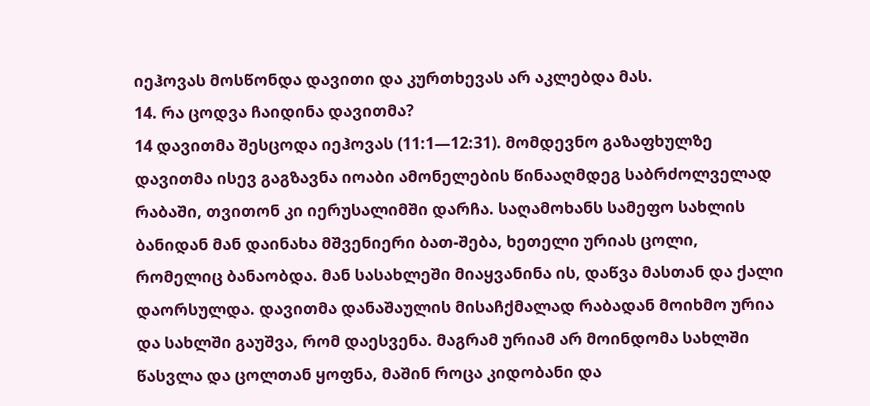იეჰოვას მოსწონდა დავითი და კურთხევას არ აკლებდა მას.
14. რა ცოდვა ჩაიდინა დავითმა?
14 დავითმა შესცოდა იეჰოვას (11:1—12:31). მომდევნო გაზაფხულზე დავითმა ისევ გაგზავნა იოაბი ამონელების წინააღმდეგ საბრძოლველად რაბაში, თვითონ კი იერუსალიმში დარჩა. საღამოხანს სამეფო სახლის ბანიდან მან დაინახა მშვენიერი ბათ-შება, ხეთელი ურიას ცოლი, რომელიც ბანაობდა. მან სასახლეში მიაყვანინა ის, დაწვა მასთან და ქალი დაორსულდა. დავითმა დანაშაულის მისაჩქმალად რაბადან მოიხმო ურია და სახლში გაუშვა, რომ დაესვენა. მაგრამ ურიამ არ მოინდომა სახლში წასვლა და ცოლთან ყოფნა, მაშინ როცა კიდობანი და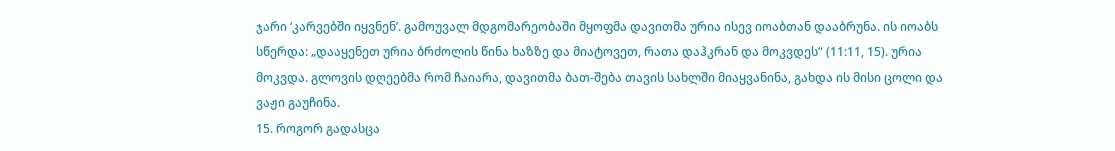ჯარი ‘კარვებში იყვნენ’. გამოუვალ მდგომარეობაში მყოფმა დავითმა ურია ისევ იოაბთან დააბრუნა. ის იოაბს სწერდა: „დააყენეთ ურია ბრძოლის წინა ხაზზე და მიატოვეთ, რათა დაჰკრან და მოკვდეს“ (11:11, 15). ურია მოკვდა. გლოვის დღეებმა რომ ჩაიარა, დავითმა ბათ-შება თავის სახლში მიაყვანინა, გახდა ის მისი ცოლი და ვაჟი გაუჩინა.
15. როგორ გადასცა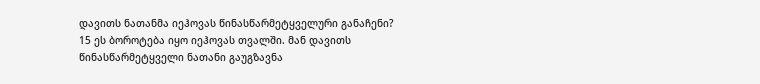დავითს ნათანმა იეჰოვას წინასწარმეტყველური განაჩენი?
15 ეს ბოროტება იყო იეჰოვას თვალში. მან დავითს წინასწარმეტყველი ნათანი გაუგზავნა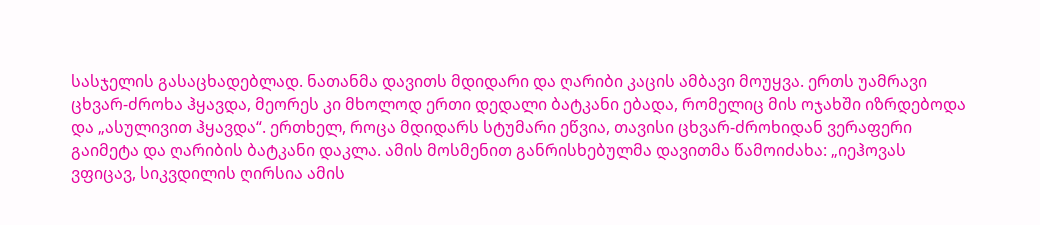სასჯელის გასაცხადებლად. ნათანმა დავითს მდიდარი და ღარიბი კაცის ამბავი მოუყვა. ერთს უამრავი ცხვარ-ძროხა ჰყავდა, მეორეს კი მხოლოდ ერთი დედალი ბატკანი ებადა, რომელიც მის ოჯახში იზრდებოდა და „ასულივით ჰყავდა“. ერთხელ, როცა მდიდარს სტუმარი ეწვია, თავისი ცხვარ-ძროხიდან ვერაფერი გაიმეტა და ღარიბის ბატკანი დაკლა. ამის მოსმენით განრისხებულმა დავითმა წამოიძახა: „იეჰოვას ვფიცავ, სიკვდილის ღირსია ამის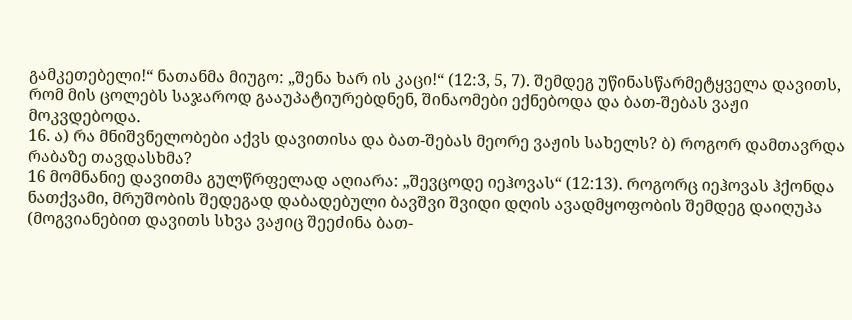გამკეთებელი!“ ნათანმა მიუგო: „შენა ხარ ის კაცი!“ (12:3, 5, 7). შემდეგ უწინასწარმეტყველა დავითს, რომ მის ცოლებს საჯაროდ გააუპატიურებდნენ, შინაომები ექნებოდა და ბათ-შებას ვაჟი მოკვდებოდა.
16. ა) რა მნიშვნელობები აქვს დავითისა და ბათ-შებას მეორე ვაჟის სახელს? ბ) როგორ დამთავრდა რაბაზე თავდასხმა?
16 მომნანიე დავითმა გულწრფელად აღიარა: „შევცოდე იეჰოვას“ (12:13). როგორც იეჰოვას ჰქონდა ნათქვამი, მრუშობის შედეგად დაბადებული ბავშვი შვიდი დღის ავადმყოფობის შემდეგ დაიღუპა (მოგვიანებით დავითს სხვა ვაჟიც შეეძინა ბათ-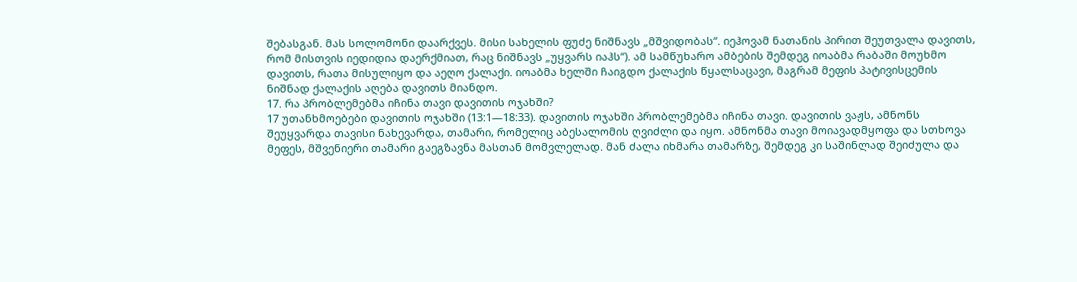შებასგან. მას სოლომონი დაარქვეს. მისი სახელის ფუძე ნიშნავს „მშვიდობას“. იეჰოვამ ნათანის პირით შეუთვალა დავითს, რომ მისთვის იედიდია დაერქმიათ, რაც ნიშნავს „უყვარს იაჰს“). ამ სამწუხარო ამბების შემდეგ იოაბმა რაბაში მოუხმო დავითს, რათა მისულიყო და აეღო ქალაქი. იოაბმა ხელში ჩაიგდო ქალაქის წყალსაცავი, მაგრამ მეფის პატივისცემის ნიშნად ქალაქის აღება დავითს მიანდო.
17. რა პრობლემებმა იჩინა თავი დავითის ოჯახში?
17 უთანხმოებები დავითის ოჯახში (13:1—18:33). დავითის ოჯახში პრობლემებმა იჩინა თავი. დავითის ვაჟს, ამნონს შეუყვარდა თავისი ნახევარდა, თამარი, რომელიც აბესალომის ღვიძლი და იყო. ამნონმა თავი მოიავადმყოფა და სთხოვა მეფეს, მშვენიერი თამარი გაეგზავნა მასთან მომვლელად. მან ძალა იხმარა თამარზე, შემდეგ კი საშინლად შეიძულა და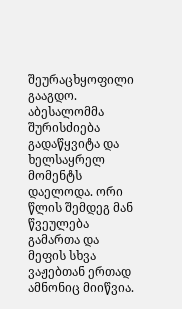შეურაცხყოფილი გააგდო. აბესალომმა შურისძიება გადაწყვიტა და ხელსაყრელ მომენტს დაელოდა. ორი წლის შემდეგ მან წვეულება გამართა და მეფის სხვა ვაჟებთან ერთად ამნონიც მიიწვია.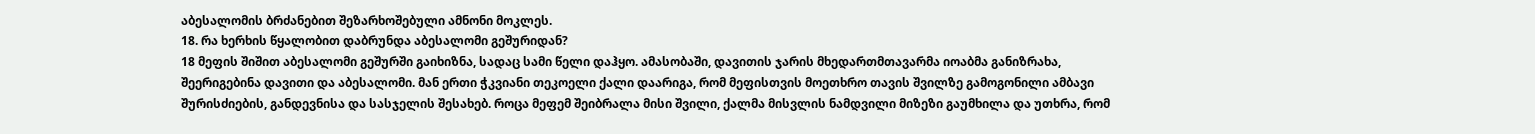აბესალომის ბრძანებით შეზარხოშებული ამნონი მოკლეს.
18. რა ხერხის წყალობით დაბრუნდა აბესალომი გეშურიდან?
18 მეფის შიშით აბესალომი გეშურში გაიხიზნა, სადაც სამი წელი დაჰყო. ამასობაში, დავითის ჯარის მხედართმთავარმა იოაბმა განიზრახა, შეერიგებინა დავითი და აბესალომი. მან ერთი ჭკვიანი თეკოელი ქალი დაარიგა, რომ მეფისთვის მოეთხრო თავის შვილზე გამოგონილი ამბავი შურისძიების, განდევნისა და სასჯელის შესახებ. როცა მეფემ შეიბრალა მისი შვილი, ქალმა მისვლის ნამდვილი მიზეზი გაუმხილა და უთხრა, რომ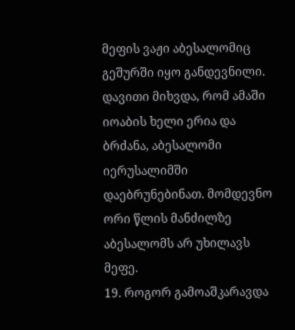მეფის ვაჟი აბესალომიც გეშურში იყო განდევნილი. დავითი მიხვდა, რომ ამაში იოაბის ხელი ერია და ბრძანა, აბესალომი იერუსალიმში დაებრუნებინათ. მომდევნო ორი წლის მანძილზე აბესალომს არ უხილავს მეფე.
19. როგორ გამოაშკარავდა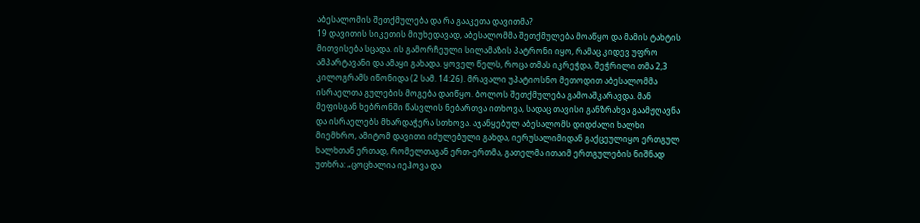აბესალომის შეთქმულება და რა გააკეთა დავითმა?
19 დავითის სიკეთის მიუხედავად, აბესალომმა შეთქმულება მოაწყო და მამის ტახტის მითვისება სცადა. ის გამორჩეული სილამაზის პატრონი იყო, რამაც კიდევ უფრო ამპარტავანი და ამაყი გახადა. ყოველ წელს, როცა თმას იკრეჭდა, შეჭრილი თმა 2,3 კილოგრამს იწონიდა (2 სამ. 14:26). მრავალი უპატიოსნო მეთოდით აბესალომმა ისრაელთა გულების მოგება დაიწყო. ბოლოს შეთქმულება გამოაშკარავდა. მან მეფისგან ხებრონში წასვლის ნებართვა ითხოვა, სადაც თავისი განზრახვა გაამჟღავნა და ისრაელებს მხარდაჭერა სთხოვა. აჯანყებულ აბესალომს დიდძალი ხალხი მიემხრო, ამიტომ დავითი იძულებული გახდა, იერუსალიმიდან გაქცეულიყო ერთგულ ხალხთან ერთად, რომელთაგან ერთ-ერთმა, გათელმა ითაიმ ერთგულების ნიშნად უთხრა: „ცოცხალია იეჰოვა და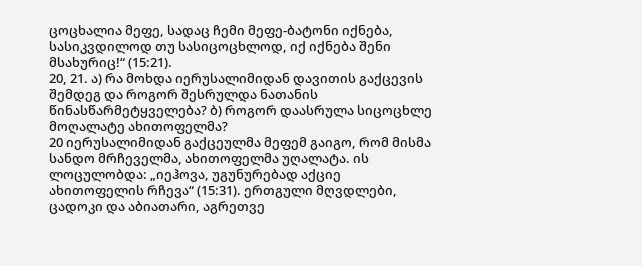ცოცხალია მეფე, სადაც ჩემი მეფე-ბატონი იქნება, სასიკვდილოდ თუ სასიცოცხლოდ, იქ იქნება შენი მსახურიც!“ (15:21).
20, 21. ა) რა მოხდა იერუსალიმიდან დავითის გაქცევის შემდეგ და როგორ შესრულდა ნათანის წინასწარმეტყველება? ბ) როგორ დაასრულა სიცოცხლე მოღალატე ახითოფელმა?
20 იერუსალიმიდან გაქცეულმა მეფემ გაიგო, რომ მისმა სანდო მრჩეველმა, ახითოფელმა უღალატა. ის ლოცულობდა: „იეჰოვა, უგუნურებად აქციე ახითოფელის რჩევა“ (15:31). ერთგული მღვდლები, ცადოკი და აბიათარი, აგრეთვე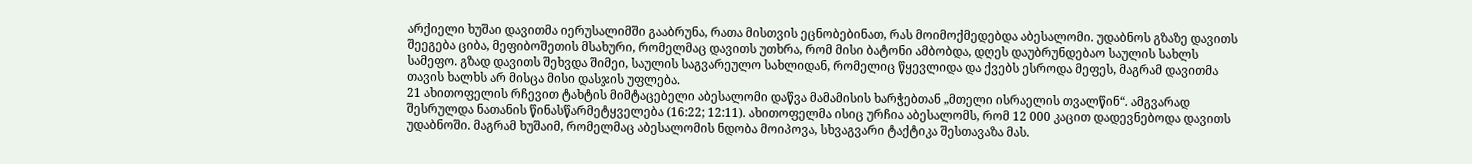არქიელი ხუშაი დავითმა იერუსალიმში გააბრუნა, რათა მისთვის ეცნობებინათ, რას მოიმოქმედებდა აბესალომი. უდაბნოს გზაზე დავითს შეეგება ციბა, მეფიბოშეთის მსახური, რომელმაც დავითს უთხრა, რომ მისი ბატონი ამბობდა, დღეს დაუბრუნდებაო საულის სახლს სამეფო. გზად დავითს შეხვდა შიმეი, საულის საგვარეულო სახლიდან, რომელიც წყევლიდა და ქვებს ესროდა მეფეს, მაგრამ დავითმა თავის ხალხს არ მისცა მისი დასჯის უფლება.
21 ახითოფელის რჩევით ტახტის მიმტაცებელი აბესალომი დაწვა მამამისის ხარჭებთან „მთელი ისრაელის თვალწინ“. ამგვარად შესრულდა ნათანის წინასწარმეტყველება (16:22; 12:11). ახითოფელმა ისიც ურჩია აბესალომს, რომ 12 000 კაცით დადევნებოდა დავითს უდაბნოში. მაგრამ ხუშაიმ, რომელმაც აბესალომის ნდობა მოიპოვა, სხვაგვარი ტაქტიკა შესთავაზა მას.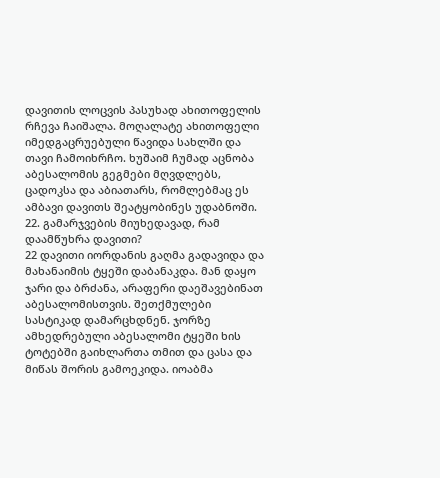დავითის ლოცვის პასუხად ახითოფელის რჩევა ჩაიშალა. მოღალატე ახითოფელი იმედგაცრუებული წავიდა სახლში და თავი ჩამოიხრჩო. ხუშაიმ ჩუმად აცნობა აბესალომის გეგმები მღვდლებს, ცადოკსა და აბიათარს, რომლებმაც ეს ამბავი დავითს შეატყობინეს უდაბნოში.
22. გამარჯვების მიუხედავად, რამ დაამწუხრა დავითი?
22 დავითი იორდანის გაღმა გადავიდა და მახანაიმის ტყეში დაბანაკდა. მან დაყო ჯარი და ბრძანა, არაფერი დაეშავებინათ აბესალომისთვის. შეთქმულები სასტიკად დამარცხდნენ. ჯორზე ამხედრებული აბესალომი ტყეში ხის ტოტებში გაიხლართა თმით და ცასა და მიწას შორის გამოეკიდა. იოაბმა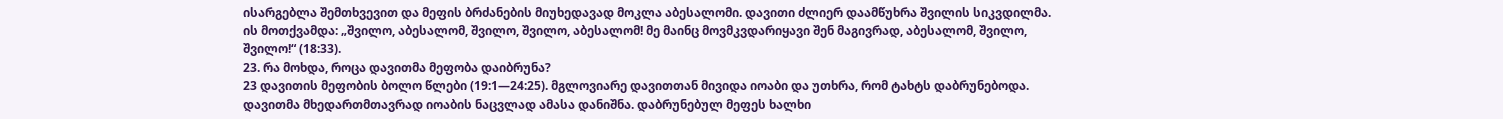ისარგებლა შემთხვევით და მეფის ბრძანების მიუხედავად მოკლა აბესალომი. დავითი ძლიერ დაამწუხრა შვილის სიკვდილმა. ის მოთქვამდა: „შვილო, აბესალომ, შვილო, შვილო, აბესალომ! მე მაინც მოვმკვდარიყავი შენ მაგივრად, აბესალომ, შვილო, შვილო!“ (18:33).
23. რა მოხდა, როცა დავითმა მეფობა დაიბრუნა?
23 დავითის მეფობის ბოლო წლები (19:1—24:25). მგლოვიარე დავითთან მივიდა იოაბი და უთხრა, რომ ტახტს დაბრუნებოდა. დავითმა მხედართმთავრად იოაბის ნაცვლად ამასა დანიშნა. დაბრუნებულ მეფეს ხალხი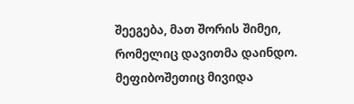შეეგება, მათ შორის შიმეი, რომელიც დავითმა დაინდო. მეფიბოშეთიც მივიდა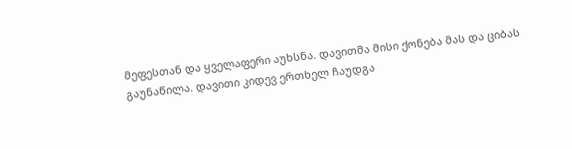მეფესთან და ყველაფერი აუხსნა. დავითმა მისი ქონება მას და ციბას გაუნაწილა. დავითი კიდევ ერთხელ ჩაუდგა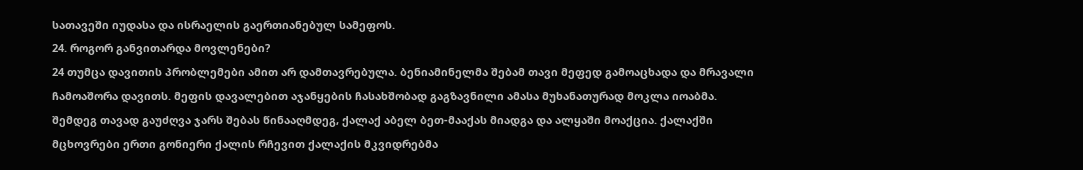სათავეში იუდასა და ისრაელის გაერთიანებულ სამეფოს.
24. როგორ განვითარდა მოვლენები?
24 თუმცა დავითის პრობლემები ამით არ დამთავრებულა. ბენიამინელმა შებამ თავი მეფედ გამოაცხადა და მრავალი ჩამოაშორა დავითს. მეფის დავალებით აჯანყების ჩასახშობად გაგზავნილი ამასა მუხანათურად მოკლა იოაბმა. შემდეგ თავად გაუძღვა ჯარს შებას წინააღმდეგ, ქალაქ აბელ ბეთ-მააქას მიადგა და ალყაში მოაქცია. ქალაქში მცხოვრები ერთი გონიერი ქალის რჩევით ქალაქის მკვიდრებმა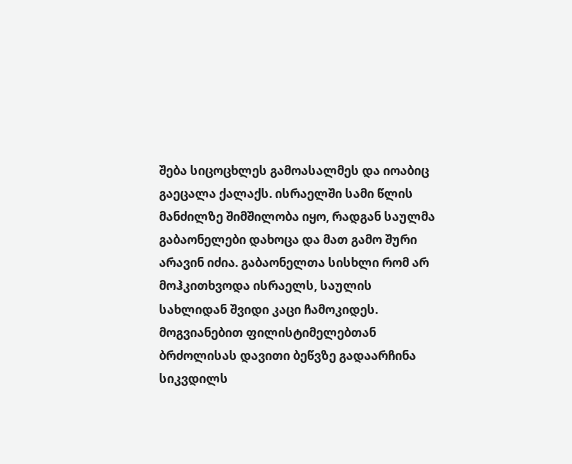შება სიცოცხლეს გამოასალმეს და იოაბიც გაეცალა ქალაქს. ისრაელში სამი წლის მანძილზე შიმშილობა იყო, რადგან საულმა გაბაონელები დახოცა და მათ გამო შური არავინ იძია. გაბაონელთა სისხლი რომ არ მოჰკითხვოდა ისრაელს, საულის სახლიდან შვიდი კაცი ჩამოკიდეს. მოგვიანებით ფილისტიმელებთან ბრძოლისას დავითი ბეწვზე გადაარჩინა სიკვდილს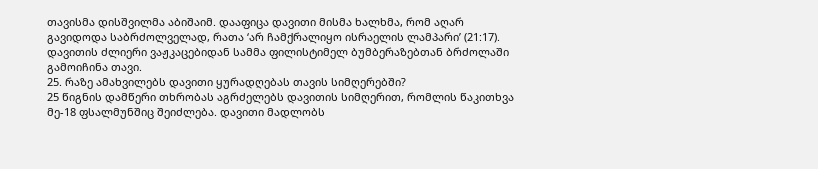თავისმა დისშვილმა აბიშაიმ. დააფიცა დავითი მისმა ხალხმა, რომ აღარ გავიდოდა საბრძოლველად, რათა ‘არ ჩამქრალიყო ისრაელის ლამპარი’ (21:17). დავითის ძლიერი ვაჟკაცებიდან სამმა ფილისტიმელ ბუმბერაზებთან ბრძოლაში გამოიჩინა თავი.
25. რაზე ამახვილებს დავითი ყურადღებას თავის სიმღერებში?
25 წიგნის დამწერი თხრობას აგრძელებს დავითის სიმღერით, რომლის წაკითხვა მე-18 ფსალმუნშიც შეიძლება. დავითი მადლობს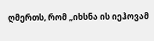ღმერთს, რომ „იხსნა ის იეჰოვამ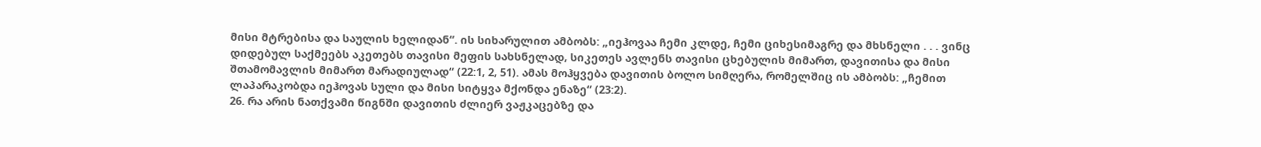მისი მტრებისა და საულის ხელიდან“. ის სიხარულით ამბობს: „იეჰოვაა ჩემი კლდე, ჩემი ციხესიმაგრე და მხსნელი . . . ვინც დიდებულ საქმეებს აკეთებს თავისი მეფის სახსნელად, სიკეთეს ავლენს თავისი ცხებულის მიმართ, დავითისა და მისი შთამომავლის მიმართ მარადიულად“ (22:1, 2, 51). ამას მოჰყვება დავითის ბოლო სიმღერა, რომელშიც ის ამბობს: „ჩემით ლაპარაკობდა იეჰოვას სული და მისი სიტყვა მქონდა ენაზე“ (23:2).
26. რა არის ნათქვამი წიგნში დავითის ძლიერ ვაჟკაცებზე და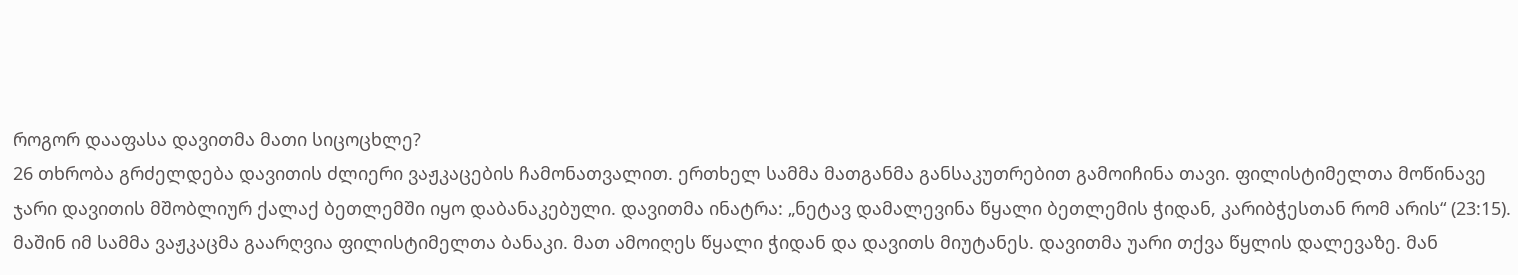როგორ დააფასა დავითმა მათი სიცოცხლე?
26 თხრობა გრძელდება დავითის ძლიერი ვაჟკაცების ჩამონათვალით. ერთხელ სამმა მათგანმა განსაკუთრებით გამოიჩინა თავი. ფილისტიმელთა მოწინავე ჯარი დავითის მშობლიურ ქალაქ ბეთლემში იყო დაბანაკებული. დავითმა ინატრა: „ნეტავ დამალევინა წყალი ბეთლემის ჭიდან, კარიბჭესთან რომ არის“ (23:15). მაშინ იმ სამმა ვაჟკაცმა გაარღვია ფილისტიმელთა ბანაკი. მათ ამოიღეს წყალი ჭიდან და დავითს მიუტანეს. დავითმა უარი თქვა წყლის დალევაზე. მან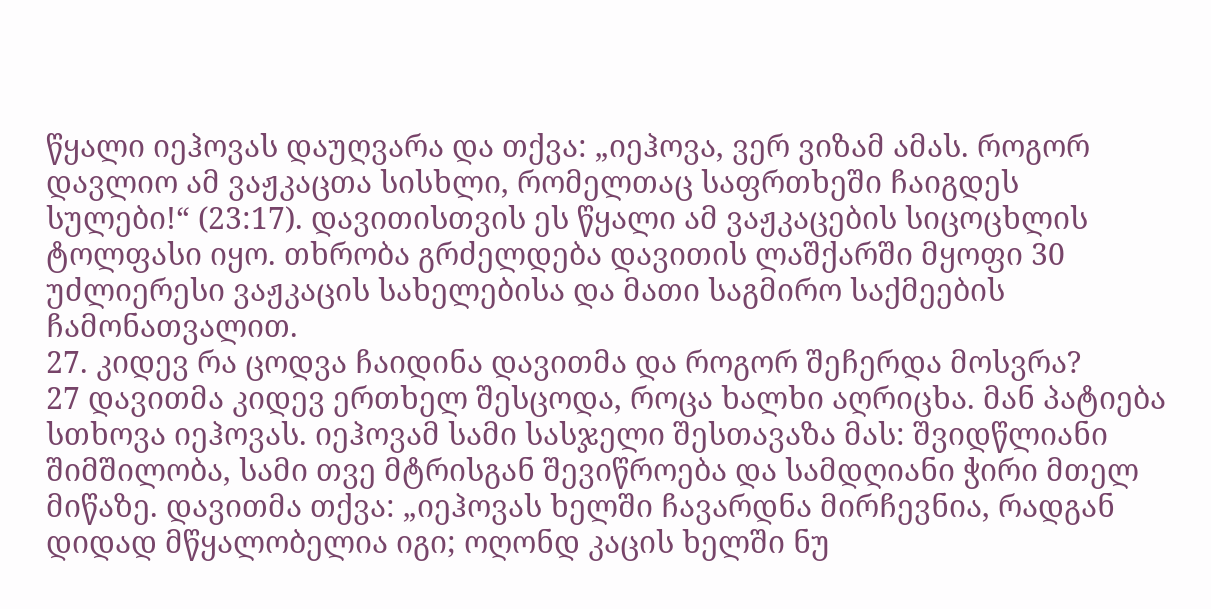წყალი იეჰოვას დაუღვარა და თქვა: „იეჰოვა, ვერ ვიზამ ამას. როგორ დავლიო ამ ვაჟკაცთა სისხლი, რომელთაც საფრთხეში ჩაიგდეს სულები!“ (23:17). დავითისთვის ეს წყალი ამ ვაჟკაცების სიცოცხლის ტოლფასი იყო. თხრობა გრძელდება დავითის ლაშქარში მყოფი 30 უძლიერესი ვაჟკაცის სახელებისა და მათი საგმირო საქმეების ჩამონათვალით.
27. კიდევ რა ცოდვა ჩაიდინა დავითმა და როგორ შეჩერდა მოსვრა?
27 დავითმა კიდევ ერთხელ შესცოდა, როცა ხალხი აღრიცხა. მან პატიება სთხოვა იეჰოვას. იეჰოვამ სამი სასჯელი შესთავაზა მას: შვიდწლიანი შიმშილობა, სამი თვე მტრისგან შევიწროება და სამდღიანი ჭირი მთელ მიწაზე. დავითმა თქვა: „იეჰოვას ხელში ჩავარდნა მირჩევნია, რადგან დიდად მწყალობელია იგი; ოღონდ კაცის ხელში ნუ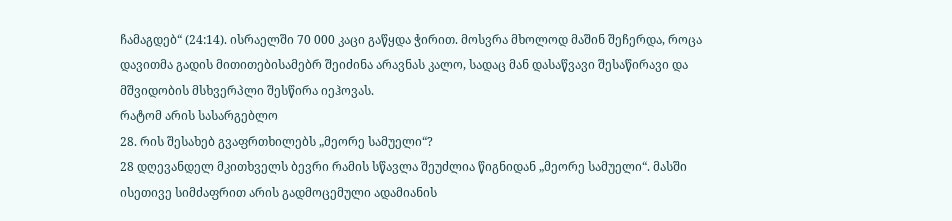ჩამაგდებ“ (24:14). ისრაელში 70 000 კაცი გაწყდა ჭირით. მოსვრა მხოლოდ მაშინ შეჩერდა, როცა დავითმა გადის მითითებისამებრ შეიძინა არავნას კალო, სადაც მან დასაწვავი შესაწირავი და მშვიდობის მსხვერპლი შესწირა იეჰოვას.
რატომ არის სასარგებლო
28. რის შესახებ გვაფრთხილებს „მეორე სამუელი“?
28 დღევანდელ მკითხველს ბევრი რამის სწავლა შეუძლია წიგნიდან „მეორე სამუელი“. მასში ისეთივე სიმძაფრით არის გადმოცემული ადამიანის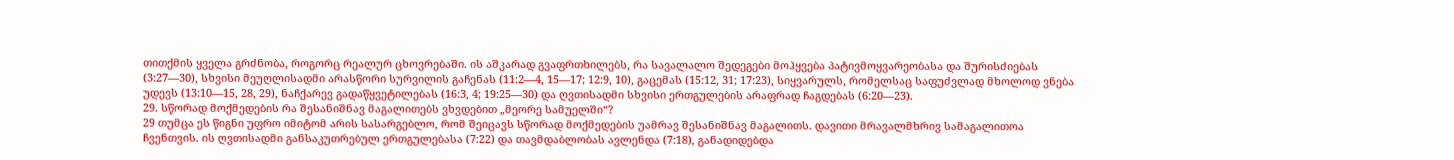თითქმის ყველა გრძნობა, როგორც რეალურ ცხოვრებაში. ის აშკარად გვაფრთხილებს, რა სავალალო შედეგები მოჰყვება პატივმოყვარეობასა და შურისძიებას (3:27—30), სხვისი მეუღლისადმი არასწორი სურვილის გაჩენას (11:2—4, 15—17; 12:9, 10), გაცემას (15:12, 31; 17:23), სიყვარულს, რომელსაც საფუძვლად მხოლოდ ვნება უდევს (13:10—15, 28, 29), ნაჩქარევ გადაწყვეტილებას (16:3, 4; 19:25—30) და ღვთისადმი სხვისი ერთგულების არაფრად ჩაგდებას (6:20—23).
29. სწორად მოქმედების რა შესანიშნავ მაგალითებს ვხვდებით „მეორე სამუელში“?
29 თუმცა ეს წიგნი უფრო იმიტომ არის სასარგებლო, რომ შეიცავს სწორად მოქმედების უამრავ შესანიშნავ მაგალითს. დავითი მრავალმხრივ სამაგალითოა ჩვენთვის. ის ღვთისადმი განსაკუთრებულ ერთგულებასა (7:22) და თავმდაბლობას ავლენდა (7:18), განადიდებდა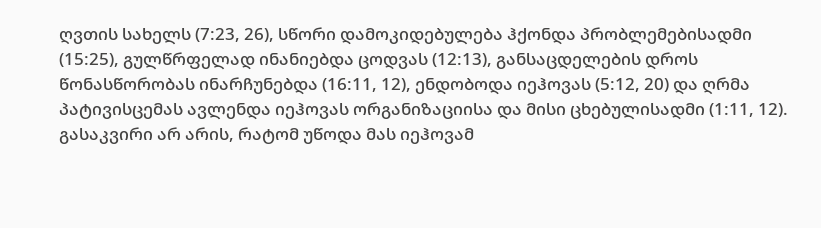ღვთის სახელს (7:23, 26), სწორი დამოკიდებულება ჰქონდა პრობლემებისადმი (15:25), გულწრფელად ინანიებდა ცოდვას (12:13), განსაცდელების დროს წონასწორობას ინარჩუნებდა (16:11, 12), ენდობოდა იეჰოვას (5:12, 20) და ღრმა პატივისცემას ავლენდა იეჰოვას ორგანიზაციისა და მისი ცხებულისადმი (1:11, 12). გასაკვირი არ არის, რატომ უწოდა მას იეჰოვამ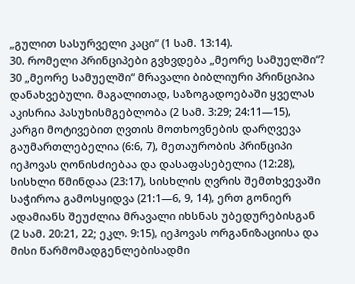„გულით სასურველი კაცი“ (1 სამ. 13:14).
30. რომელი პრინციპები გვხვდება „მეორე სამუელში“?
30 „მეორე სამუელში“ მრავალი ბიბლიური პრინციპია დანახვებული. მაგალითად, საზოგადოებაში ყველას აკისრია პასუხისმგებლობა (2 სამ. 3:29; 24:11—15), კარგი მოტივებით ღვთის მოთხოვნების დარღვევა გაუმართლებელია (6:6, 7), მეთაურობის პრინციპი იეჰოვას ღონისძიებაა და დასაფასებელია (12:28), სისხლი წმინდაა (23:17), სისხლის ღვრის შემთხვევაში საჭიროა გამოსყიდვა (21:1—6, 9, 14), ერთ გონიერ ადამიანს შეუძლია მრავალი იხსნას უბედურებისგან (2 სამ. 20:21, 22; ეკლ. 9:15), იეჰოვას ორგანიზაციისა და მისი წარმომადგენლებისადმი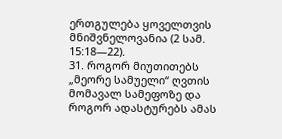ერთგულება ყოველთვის მნიშვნელოვანია (2 სამ. 15:18—22).
31. როგორ მიუთითებს „მეორე სამუელი“ ღვთის მომავალ სამეფოზე და როგორ ადასტურებს ამას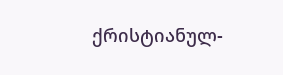ქრისტიანულ-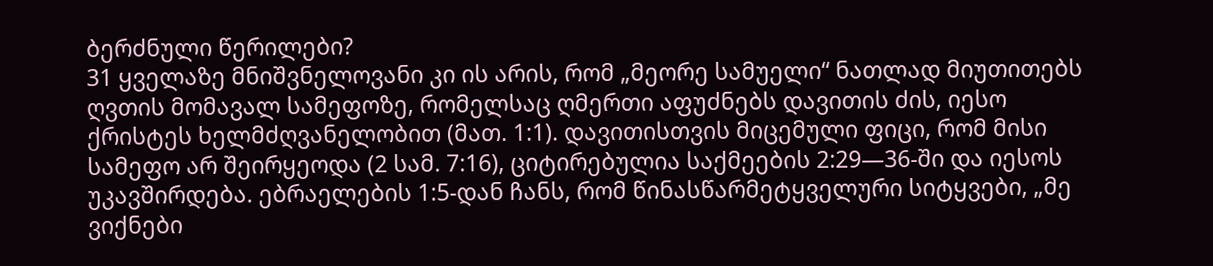ბერძნული წერილები?
31 ყველაზე მნიშვნელოვანი კი ის არის, რომ „მეორე სამუელი“ ნათლად მიუთითებს ღვთის მომავალ სამეფოზე, რომელსაც ღმერთი აფუძნებს დავითის ძის, იესო ქრისტეს ხელმძღვანელობით (მათ. 1:1). დავითისთვის მიცემული ფიცი, რომ მისი სამეფო არ შეირყეოდა (2 სამ. 7:16), ციტირებულია საქმეების 2:29—36-ში და იესოს უკავშირდება. ებრაელების 1:5-დან ჩანს, რომ წინასწარმეტყველური სიტყვები, „მე ვიქნები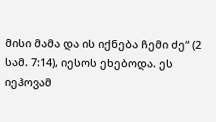მისი მამა და ის იქნება ჩემი ძე“ (2 სამ. 7:14), იესოს ეხებოდა. ეს იეჰოვამ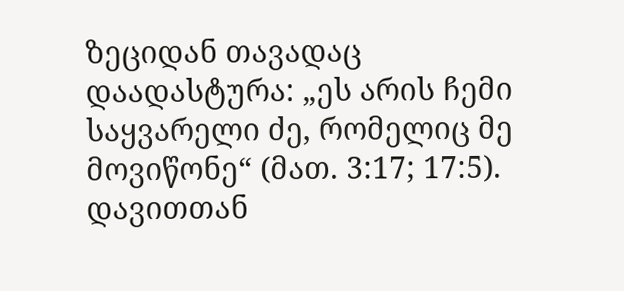ზეციდან თავადაც დაადასტურა: „ეს არის ჩემი საყვარელი ძე, რომელიც მე მოვიწონე“ (მათ. 3:17; 17:5). დავითთან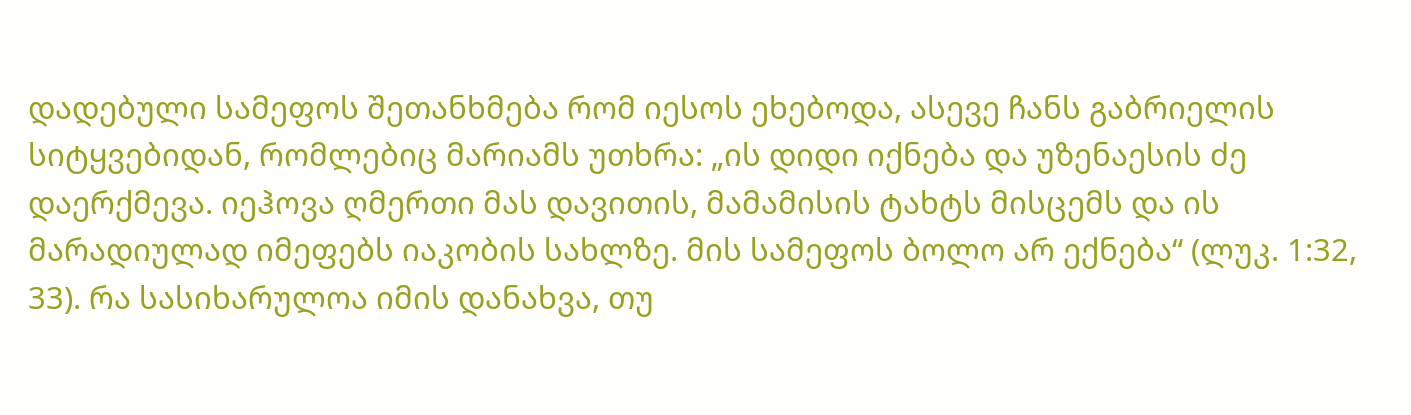დადებული სამეფოს შეთანხმება რომ იესოს ეხებოდა, ასევე ჩანს გაბრიელის სიტყვებიდან, რომლებიც მარიამს უთხრა: „ის დიდი იქნება და უზენაესის ძე დაერქმევა. იეჰოვა ღმერთი მას დავითის, მამამისის ტახტს მისცემს და ის მარადიულად იმეფებს იაკობის სახლზე. მის სამეფოს ბოლო არ ექნება“ (ლუკ. 1:32, 33). რა სასიხარულოა იმის დანახვა, თუ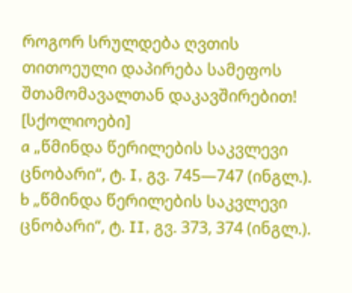როგორ სრულდება ღვთის თითოეული დაპირება სამეფოს შთამომავალთან დაკავშირებით!
[სქოლიოები]
a „წმინდა წერილების საკვლევი ცნობარი“, ტ. I, გვ. 745—747 (ინგლ.).
b „წმინდა წერილების საკვლევი ცნობარი“, ტ. II, გვ. 373, 374 (ინგლ.).